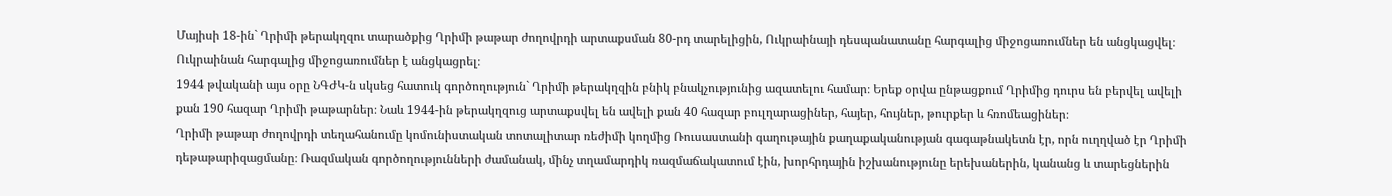Մայիսի 18-ին` Ղրիմի թերակղզու տարածքից Ղրիմի թաթար ժողովրդի արտաքսման 80-րդ տարելիցին, Ուկրաինայի դեսպանատանը հարգալից միջոցառումներ են անցկացվել։
Ուկրաինան հարգալից միջոցառումներ է անցկացրել։
1944 թվականի այս օրը ՆԳԺԿ-ն սկսեց հատուկ գործողություն` Ղրիմի թերակղզին բնիկ բնակչությունից ազատելու համար։ Երեք օրվա ընթացքում Ղրիմից դուրս են բերվել ավելի քան 190 հազար Ղրիմի թաթարներ։ Նաև 1944-ին թերակղզուց արտաքսվել են ավելի քան 40 հազար բուլղարացիներ, հայեր, հույներ, թուրքեր և հռոմեացիներ։
Ղրիմի թաթար ժողովրդի տեղահանումը կոմունիստական տոտալիտար ռեժիմի կողմից Ռուսաստանի գաղութային քաղաքականության գագաթնակետն էր, որն ուղղված էր Ղրիմի դեթաթարիզացմանը։ Ռազմական գործողությունների ժամանակ, մինչ տղամարդիկ ռազմաճակատում էին, խորհրդային իշխանությունը երեխաներին, կանանց և տարեցներին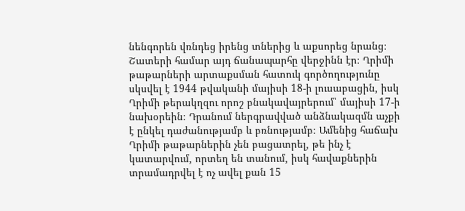նենգորեն վռնդեց իրենց տներից և աքսորեց նրանց։
Շատերի համար այդ ճանապարհը վերջինն էր։ Ղրիմի թաթարների արտաքսման հատուկ գործողությունը սկսվել է 1944 թվականի մայիսի 18-ի լուսաբացին, իսկ Ղրիմի թերակղզու որոշ բնակավայրերում՝ մայիսի 17-ի նախօրեին։ Դրանում ներգրավված անձնակազմն աչքի է ընկել դաժանությամբ և բռնությամբ։ Ամենից հաճախ Ղրիմի թաթարներին չեն բացատրել, թե ինչ է կատարվում, որտեղ են տանում, իսկ հավաքներին տրամադրվել է ոչ ավել քան 15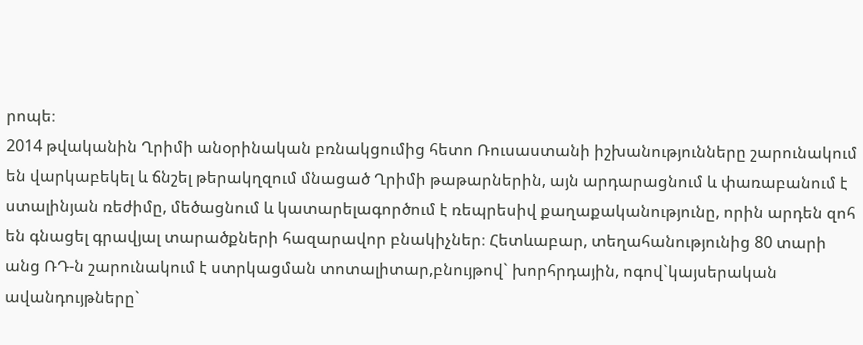րոպե։
2014 թվականին Ղրիմի անօրինական բռնակցումից հետո Ռուսաստանի իշխանությունները շարունակում են վարկաբեկել և ճնշել թերակղզում մնացած Ղրիմի թաթարներին, այն արդարացնում և փառաբանում է ստալինյան ռեժիմը, մեծացնում և կատարելագործում է ռեպրեսիվ քաղաքականությունը, որին արդեն զոհ են գնացել գրավյալ տարածքների հազարավոր բնակիչներ։ Հետևաբար, տեղահանությունից 80 տարի անց ՌԴ-ն շարունակում է ստրկացման տոտալիտար,բնույթով` խորհրդային, ոգով`կայսերական ավանդույթները`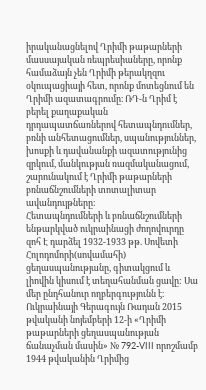իրականացնելով Ղրիմի թաթարների մասսայական ռեպրեսիաները, որոնք համաձայն չեն Ղրիմի թերակղզու օկուպացիայի հետ, որոնք մոտեցնում են Ղրիմի ազատագրումը։ ՌԴ-ն Ղրիմ է բերել քաղաքական դրդապատճառներով հետապնդումներ, բռնի անհետացումներ, սպանություններ, խոսքի և դավանանքի ազատությունից զրկում, մանկության ռազմականացում, շարունակում է Ղրիմի թաթարների բռնաճնշումների տոտալիտար ավանդույթները։
Հետապնդումների և բռնաճնշումների ենթարկված ուկրաինացի ժողովուրդը զոհ Է դարձել 1932-1933 թթ. Սովետի Հոլոդոմորի(սովամահի) ցեղասպանությանը, գիտակցում և լիովին կիսում է տեղահանման ցավը: Սա մեր ընդհանուր ողբերգությունն է։
Ուկրաինայի Գերագույն Ռադան 2015 թվականի նոյեմբերի 12-ի «Ղրիմի թաթարների ցեղասպանության ճանաչման մասին» № 792-VIII որոշմամբ 1944 թվականին Ղրիմից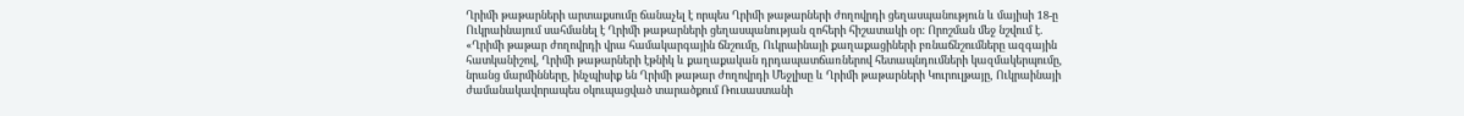Ղրիմի թաթարների արտաքսումը ճանաչել է որպես Ղրիմի թաթարների ժողովրդի ցեղասպանություն և մայիսի 18-ը Ուկրաինայում սահմանել է Ղրիմի թաթարների ցեղասպանության զոհերի հիշատակի օր: Որոշման մեջ նշվում է. «Ղրիմի թաթար ժողովրդի վրա համակարգային ճնշումը, Ուկրաինայի քաղաքացիների բռնաճնշումները ազգային հատկանիշով, Ղրիմի թաթարների էթնիկ և քաղաքական դրդապատճառներով հետապնդումների կազմակերպումը, նրանց մարմինները, ինչպիսիք են Ղրիմի թաթար ժողովրդի Մեջլիսը և Ղրիմի թաթարների Կուրուլթայը, Ուկրաինայի ժամանակավորապես օկուպացված տարածքում Ռուսաստանի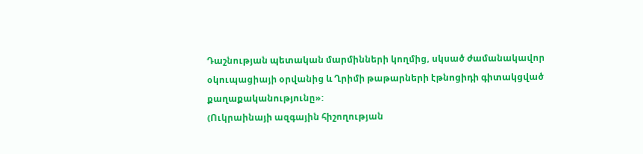Դաշնության պետական մարմինների կողմից, սկսած ժամանակավոր օկուպացիայի օրվանից և Ղրիմի թաթարների էթնոցիդի գիտակցված քաղաքականությունը»:
(Ուկրաինայի ազգային հիշողության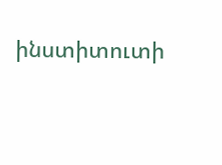ինստիտուտի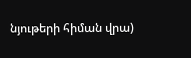նյութերի հիման վրա)